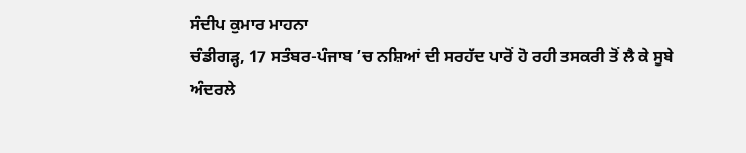ਸੰਦੀਪ ਕੁਮਾਰ ਮਾਹਨਾ
ਚੰਡੀਗੜ੍ਹ, 17 ਸਤੰਬਰ-ਪੰਜਾਬ ’ਚ ਨਸ਼ਿਆਂ ਦੀ ਸਰਹੱਦ ਪਾਰੋਂ ਹੋ ਰਹੀ ਤਸਕਰੀ ਤੋਂ ਲੈ ਕੇ ਸੂਬੇ ਅੰਦਰਲੇ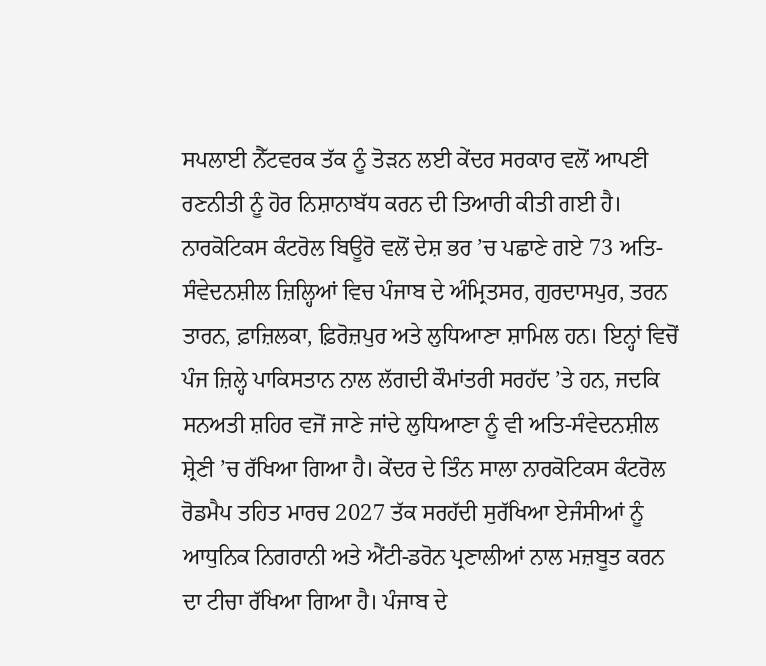ਸਪਲਾਈ ਨੈੱਟਵਰਕ ਤੱਕ ਨੂੰ ਤੋੜਨ ਲਈ ਕੇਂਦਰ ਸਰਕਾਰ ਵਲੋਂ ਆਪਣੀ ਰਣਨੀਤੀ ਨੂੰ ਹੋਰ ਨਿਸ਼ਾਨਾਬੱਧ ਕਰਨ ਦੀ ਤਿਆਰੀ ਕੀਤੀ ਗਈ ਹੈ। ਨਾਰਕੋਟਿਕਸ ਕੰਟਰੋਲ ਬਿਊਰੋ ਵਲੋਂ ਦੇਸ਼ ਭਰ ’ਚ ਪਛਾਣੇ ਗਏ 73 ਅਤਿ-ਸੰਵੇਦਨਸ਼ੀਲ ਜ਼ਿਲ੍ਹਿਆਂ ਵਿਚ ਪੰਜਾਬ ਦੇ ਅੰਮ੍ਰਿਤਸਰ, ਗੁਰਦਾਸਪੁਰ, ਤਰਨ ਤਾਰਨ, ਫ਼ਾਜ਼ਿਲਕਾ, ਫ਼ਿਰੋਜ਼ਪੁਰ ਅਤੇ ਲੁਧਿਆਣਾ ਸ਼ਾਮਿਲ ਹਨ। ਇਨ੍ਹਾਂ ਵਿਚੋਂ ਪੰਜ ਜ਼ਿਲ੍ਹੇ ਪਾਕਿਸਤਾਨ ਨਾਲ ਲੱਗਦੀ ਕੌਮਾਂਤਰੀ ਸਰਹੱਦ ’ਤੇ ਹਨ, ਜਦਕਿ ਸਨਅਤੀ ਸ਼ਹਿਰ ਵਜੋਂ ਜਾਣੇ ਜਾਂਦੇ ਲੁਧਿਆਣਾ ਨੂੰ ਵੀ ਅਤਿ-ਸੰਵੇਦਨਸ਼ੀਲ ਸ਼੍ਰੇਣੀ ’ਚ ਰੱਖਿਆ ਗਿਆ ਹੈ। ਕੇਂਦਰ ਦੇ ਤਿੰਨ ਸਾਲਾ ਨਾਰਕੋਟਿਕਸ ਕੰਟਰੋਲ ਰੋਡਮੈਪ ਤਹਿਤ ਮਾਰਚ 2027 ਤੱਕ ਸਰਹੱਦੀ ਸੁਰੱਖਿਆ ਏਜੰਸੀਆਂ ਨੂੰ ਆਧੁਨਿਕ ਨਿਗਰਾਨੀ ਅਤੇ ਐਂਟੀ-ਡਰੋਨ ਪ੍ਰਣਾਲੀਆਂ ਨਾਲ ਮਜ਼ਬੂਤ ਕਰਨ ਦਾ ਟੀਚਾ ਰੱਖਿਆ ਗਿਆ ਹੈ। ਪੰਜਾਬ ਦੇ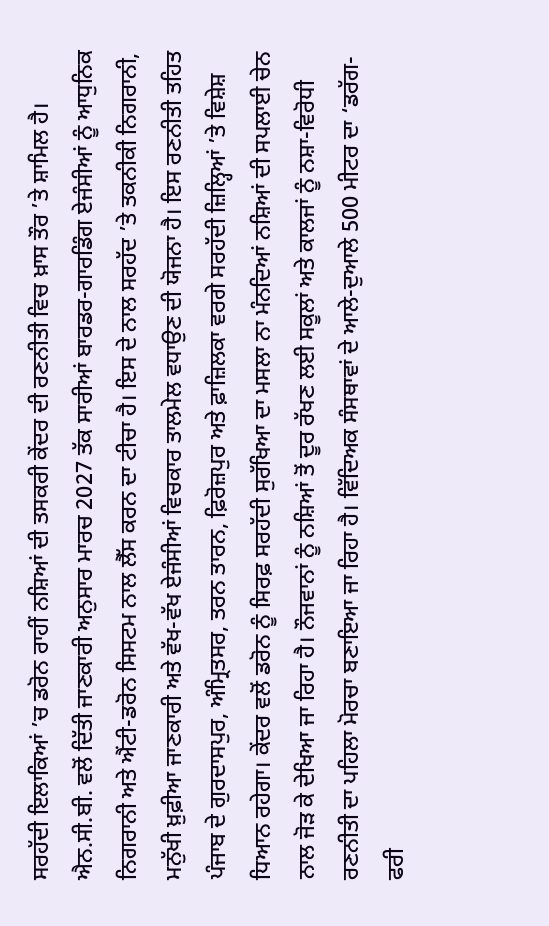ਸਰਹੱਦੀ ਇਲਾਕਿਆਂ ’ਚ ਡਰੋਨ ਰਾਹੀਂ ਨਸ਼ਿਆਂ ਦੀ ਤਸਕਰੀ ਕੇਂਦਰ ਦੀ ਰਣਨੀਤੀ ਵਿਚ ਖ਼ਾਸ ਤੌਰ ’ਤੇ ਸ਼ਾਮਿਲ ਹੈ। ਐਨ.ਸੀ.ਬੀ. ਵਲੋਂ ਦਿੱਤੀ ਜਾਣਕਾਰੀ ਅਨੁਸਾਰ ਮਾਰਚ 2027 ਤੱਕ ਸਾਰੀਆਂ ਬਾਰਡਰ-ਗਾਰਡਿੰਗ ਏਜੰਸੀਆਂ ਨੂੰ ਆਧੁਨਿਕ ਨਿਗਰਾਨੀ ਅਤੇ ਐਂਟੀ-ਡਰੋਨ ਸਿਸਟਮ ਨਾਲ ਲੈੱਸ ਕਰਨ ਦਾ ਟੀਚਾ ਹੈ। ਇਸ ਦੇ ਨਾਲ ਸਰਹੱਦ ’ਤੇ ਤਕਨੀਕੀ ਨਿਗਰਾਨੀ, ਮਨੁੱਖੀ ਖ਼ੁਫ਼ੀਆ ਜਾਣਕਾਰੀ ਅਤੇ ਵੱਖ-ਵੱਖ ਏਜੰਸੀਆਂ ਵਿਚਕਾਰ ਤਾਲਮੇਲ ਵਧਾਉਣ ਦੀ ਯੋਜਨਾ ਹੈ। ਇਸ ਰਣਨੀਤੀ ਤਹਿਤ ਪੰਜਾਬ ਦੇ ਗੁਰਦਾਸਪੁਰ, ਅੰਮ੍ਰਿਤਸਰ, ਤਰਨ ਤਾਰਨ, ਫ਼ਿਰੋਜ਼ਪੁਰ ਅਤੇ ਫ਼ਾਜ਼ਿਲਕਾ ਵਰਗੇ ਸਰਹੱਦੀ ਜ਼ਿਲ੍ਹਿਆਂ ’ਤੇ ਵਿਸ਼ੇਸ਼ ਧਿਆਨ ਰਹੇਗਾ। ਕੇਂਦਰ ਵਲੋਂ ਡਰੋਨ ਨੂੰ ਸਿਰਫ਼ ਸਰਹੱਦੀ ਸੁਰੱਖਿਆ ਦਾ ਮਸਲਾ ਨਾ ਮੰਨਦਿਆਂ ਨਸ਼ਿਆਂ ਦੀ ਸਪਲਾਈ ਚੇਨ ਨਾਲ ਜੋੜ ਕੇ ਦੇਖਿਆ ਜਾ ਰਿਹਾ ਹੈ। ਨੌਜਵਾਨਾਂ ਨੂੰ ਨਸ਼ਿਆਂ ਤੋਂ ਦੂਰ ਰੱਖਣ ਲਈ ਸਕੂਲਾਂ ਅਤੇ ਕਾਲਜਾਂ ਨੂੰ ਨਸ਼ਾ-ਵਿਰੋਧੀ ਰਣਨੀਤੀ ਦਾ ਪਹਿਲਾ ਮੋਰਚਾ ਬਣਾਇਆ ਜਾ ਰਿਹਾ ਹੈ। ਵਿੱਦਿਅਕ ਸੰਸਥਾਵਾਂ ਦੇ ਆਲੇ-ਦੁਆਲੇ 500 ਮੀਟਰ ਦਾ ‘ਡਰੱਗ-ਫਰੀ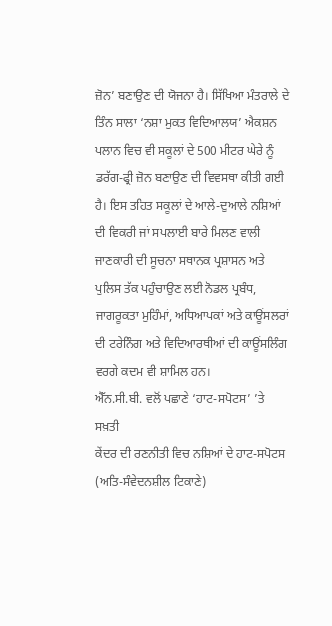ਜ਼ੋਨ’ ਬਣਾਉਣ ਦੀ ਯੋਜਨਾ ਹੈ। ਸਿੱਖਿਆ ਮੰਤਰਾਲੇ ਦੇ ਤਿੰਨ ਸਾਲਾ ‘ਨਸ਼ਾ ਮੁਕਤ ਵਿਦਿਆਲਯ’ ਐਕਸ਼ਨ ਪਲਾਨ ਵਿਚ ਵੀ ਸਕੂਲਾਂ ਦੇ 500 ਮੀਟਰ ਘੇਰੇ ਨੂੰ ਡਰੱਗ-ਫ੍ਰੀ ਜ਼ੋਨ ਬਣਾਉਣ ਦੀ ਵਿਵਸਥਾ ਕੀਤੀ ਗਈ ਹੈ। ਇਸ ਤਹਿਤ ਸਕੂਲਾਂ ਦੇ ਆਲੇ-ਦੁਆਲੇ ਨਸ਼ਿਆਂ ਦੀ ਵਿਕਰੀ ਜਾਂ ਸਪਲਾਈ ਬਾਰੇ ਮਿਲਣ ਵਾਲੀ ਜਾਣਕਾਰੀ ਦੀ ਸੂਚਨਾ ਸਥਾਨਕ ਪ੍ਰਸ਼ਾਸਨ ਅਤੇ ਪੁਲਿਸ ਤੱਕ ਪਹੁੰਚਾਉਣ ਲਈ ਨੋਡਲ ਪ੍ਰਬੰਧ, ਜਾਗਰੂਕਤਾ ਮੁਹਿੰਮਾਂ, ਅਧਿਆਪਕਾਂ ਅਤੇ ਕਾਊਂਸਲਰਾਂ ਦੀ ਟਰੇਨਿੰਗ ਅਤੇ ਵਿਦਿਆਰਥੀਆਂ ਦੀ ਕਾਊਂਸਲਿੰਗ ਵਰਗੇ ਕਦਮ ਵੀ ਸ਼ਾਮਿਲ ਹਨ।
ਐੱਨ.ਸੀ.ਬੀ. ਵਲੋਂ ਪਛਾਣੇ ‘ਹਾਟ-ਸਪੋਟਸ’ ’ਤੇ ਸਖ਼ਤੀ
ਕੇਂਦਰ ਦੀ ਰਣਨੀਤੀ ਵਿਚ ਨਸ਼ਿਆਂ ਦੇ ਹਾਟ-ਸਪੋਟਸ (ਅਤਿ-ਸੰਵੇਦਨਸ਼ੀਲ ਟਿਕਾਣੇ)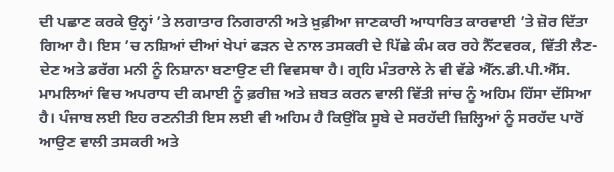ਦੀ ਪਛਾਣ ਕਰਕੇ ਉਨ੍ਹਾਂ ’ਤੇ ਲਗਾਤਾਰ ਨਿਗਰਾਨੀ ਅਤੇ ਖ਼ੁਫ਼ੀਆ ਜਾਣਕਾਰੀ ਆਧਾਰਿਤ ਕਾਰਵਾਈ ’ਤੇ ਜ਼ੋਰ ਦਿੱਤਾ ਗਿਆ ਹੈ। ਇਸ ’ਚ ਨਸ਼ਿਆਂ ਦੀਆਂ ਖੇਪਾਂ ਫੜਨ ਦੇ ਨਾਲ ਤਸਕਰੀ ਦੇ ਪਿੱਛੇ ਕੰਮ ਕਰ ਰਹੇ ਨੈੱਟਵਰਕ, ਵਿੱਤੀ ਲੈਣ-ਦੇਣ ਅਤੇ ਡਰੱਗ ਮਨੀ ਨੂੰ ਨਿਸ਼ਾਨਾ ਬਣਾਉਣ ਦੀ ਵਿਵਸਥਾ ਹੈ। ਗ੍ਰਹਿ ਮੰਤਰਾਲੇ ਨੇ ਵੀ ਵੱਡੇ ਐੱਨ.ਡੀ.ਪੀ.ਐੱਸ. ਮਾਮਲਿਆਂ ਵਿਚ ਅਪਰਾਧ ਦੀ ਕਮਾਈ ਨੂੰ ਫ਼ਰੀਜ਼ ਅਤੇ ਜ਼ਬਤ ਕਰਨ ਵਾਲੀ ਵਿੱਤੀ ਜਾਂਚ ਨੂੰ ਅਹਿਮ ਹਿੱਸਾ ਦੱਸਿਆ ਹੈ। ਪੰਜਾਬ ਲਈ ਇਹ ਰਣਨੀਤੀ ਇਸ ਲਈ ਵੀ ਅਹਿਮ ਹੈ ਕਿਉਂਕਿ ਸੂਬੇ ਦੇ ਸਰਹੱਦੀ ਜ਼ਿਲ੍ਹਿਆਂ ਨੂੰ ਸਰਹੱਦ ਪਾਰੋਂ ਆਉਣ ਵਾਲੀ ਤਸਕਰੀ ਅਤੇ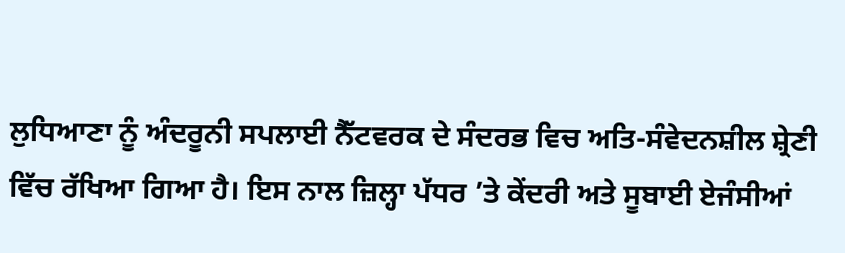ਲੁਧਿਆਣਾ ਨੂੰ ਅੰਦਰੂਨੀ ਸਪਲਾਈ ਨੈੱਟਵਰਕ ਦੇ ਸੰਦਰਭ ਵਿਚ ਅਤਿ-ਸੰਵੇਦਨਸ਼ੀਲ ਸ਼੍ਰੇਣੀ ਵਿੱਚ ਰੱਖਿਆ ਗਿਆ ਹੈ। ਇਸ ਨਾਲ ਜ਼ਿਲ੍ਹਾ ਪੱਧਰ ’ਤੇ ਕੇਂਦਰੀ ਅਤੇ ਸੂਬਾਈ ਏਜੰਸੀਆਂ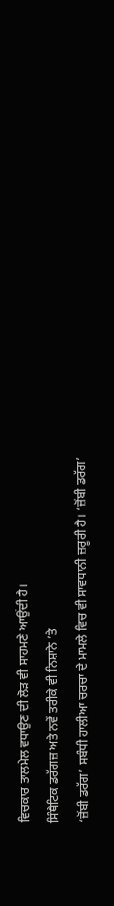ਵਿਚਕਾਰ ਤਾਲਮੇਲ ਵਧਾਉਣ ਦੀ ਲੋੜ ਵੀ ਸਾਹਮਣੇ ਆਉਂਦੀ ਹੈ।
ਸਿੰਥੈਟਿਕ ਡਰੱਗਜ਼ ਅਤੇ ਨਵੇਂ ਤਰੀਕੇ ਵੀ ਨਿਸ਼ਾਨੇ ’ਤੇ
‘ਜ਼ੋਂਬੀ ਡਰੱਗ’ ਸਬੰਧੀ ਹਾਲੀਆ ਚਰਚਾ ਦੇ ਮਾਮਲੇ ਵਿਚ ਵੀ ਸਾਵਧਾਨੀ ਜ਼ਰੂਰੀ ਹੈ। ‘ਜ਼ੋਂਬੀ ਡਰੱਗ’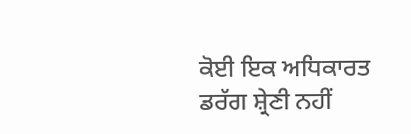ਕੋਈ ਇਕ ਅਧਿਕਾਰਤ ਡਰੱਗ ਸ਼੍ਰੇਣੀ ਨਹੀਂ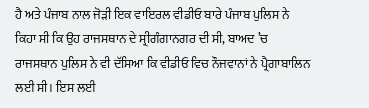ਹੈ ਅਤੇ ਪੰਜਾਬ ਨਾਲ ਜੋੜੀ ਇਕ ਵਾਇਰਲ ਵੀਡੀਓ ਬਾਰੇ ਪੰਜਾਬ ਪੁਲਿਸ ਨੇ ਕਿਹਾ ਸੀ ਕਿ ਉਹ ਰਾਜਸਥਾਨ ਦੇ ਸ੍ਰੀਗੰਗਾਨਗਰ ਦੀ ਸੀ, ਬਾਅਦ ’ਚ ਰਾਜਸਥਾਨ ਪੁਲਿਸ ਨੇ ਵੀ ਦੱਸਿਆ ਕਿ ਵੀਡੀਓ ਵਿਚ ਨੌਜਵਾਨਾਂ ਨੇ ਪ੍ਰੈਗਾਬਾਲਿਨ ਲਈ ਸੀ। ਇਸ ਲਈ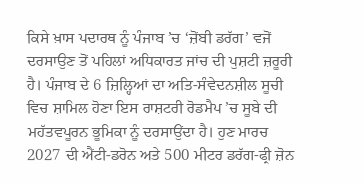ਕਿਸੇ ਖ਼ਾਸ ਪਦਾਰਥ ਨੂੰ ਪੰਜਾਬ ’ਚ ‘ਜ਼ੋਂਬੀ ਡਰੱਗ’ ਵਜੋਂ ਦਰਸਾਉਣ ਤੋਂ ਪਹਿਲਾਂ ਅਧਿਕਾਰਤ ਜਾਂਚ ਦੀ ਪੁਸ਼ਟੀ ਜ਼ਰੂਰੀ ਹੈ। ਪੰਜਾਬ ਦੇ 6 ਜ਼ਿਲ੍ਹਿਆਂ ਦਾ ਅਤਿ-ਸੰਵੇਦਨਸ਼ੀਲ ਸੂਚੀ ਵਿਚ ਸ਼ਾਮਿਲ ਹੋਣਾ ਇਸ ਰਾਸ਼ਟਰੀ ਰੋਡਮੈਪ ’ਚ ਸੂਬੇ ਦੀ ਮਹੱਤਵਪੂਰਨ ਭੂਮਿਕਾ ਨੂੰ ਦਰਸਾਉਂਦਾ ਹੈ। ਹੁਣ ਮਾਰਚ 2027 ਦੀ ਐਂਟੀ-ਡਰੋਨ ਅਤੇ 500 ਮੀਟਰ ਡਰੱਗ-ਫ੍ਰੀ ਜ਼ੋਨ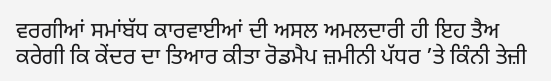ਵਰਗੀਆਂ ਸਮਾਂਬੱਧ ਕਾਰਵਾਈਆਂ ਦੀ ਅਸਲ ਅਮਲਦਾਰੀ ਹੀ ਇਹ ਤੈਅ ਕਰੇਗੀ ਕਿ ਕੇਂਦਰ ਦਾ ਤਿਆਰ ਕੀਤਾ ਰੋਡਮੈਪ ਜ਼ਮੀਨੀ ਪੱਧਰ ’ਤੇ ਕਿੰਨੀ ਤੇਜ਼ੀ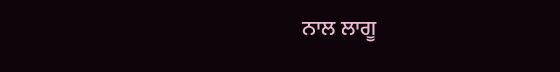ਨਾਲ ਲਾਗੂ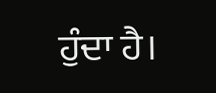ਹੁੰਦਾ ਹੈ।